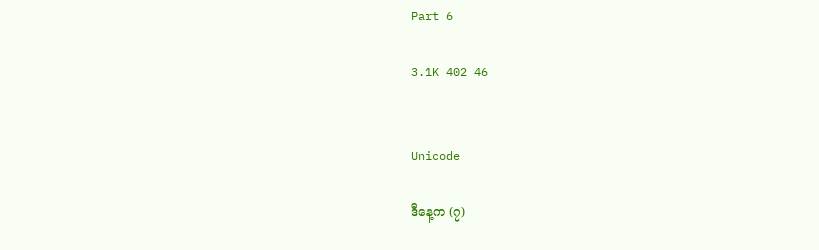Part 6

3.1K 402 46


Unicode

ဒီနေ့က (၇)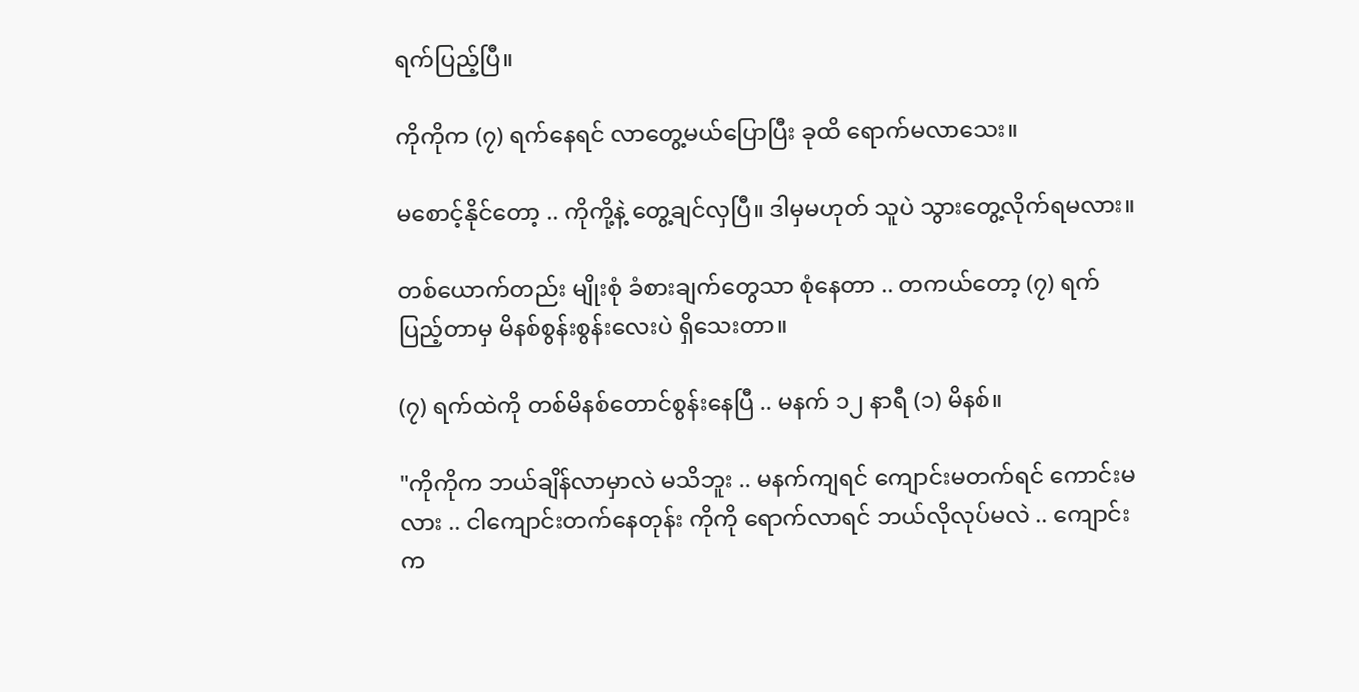ရက်ပြည့်ပြီ။

ကိုကိုက (၇) ရက်နေရင် လာတွေ့မယ်ပြောပြီး ခုထိ ရောက်မလာသေး။

မစောင့်နိုင်တော့ .. ကိုကို့နဲ့ တွေ့ချင်လှပြီ။ ဒါမှမဟုတ် သူပဲ သွားတွေ့လိုက်ရမလား။

တစ်ယောက်တည်း မျိုးစုံ ခံစားချက်တွေသာ စုံနေတာ .. တကယ်တော့ (၇) ရက် ပြည့်တာမှ မိနစ်စွန်းစွန်းလေးပဲ ရှိသေးတာ။

(၇) ရက်ထဲကို တစ်မိနစ်တောင်စွန်းနေပြီ .. မနက် ၁၂ နာရီ (၁) မိနစ်။

"ကိုကိုက ဘယ်ချိန်လာမှာလဲ မသိဘူး .. မနက်ကျရင် ကျောင်းမတက်ရင် ကောင်းမလား .. ငါကျောင်းတက်နေတုန်း ကိုကို ရောက်လာရင် ဘယ်လိုလုပ်မလဲ .. ကျောင်းက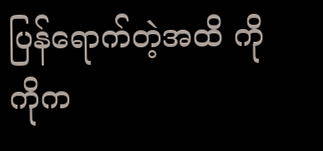ပြန်ရောက်တဲ့အထိ ကိုကိုက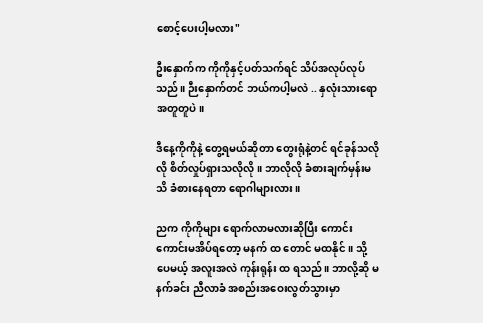စောင့်ပေးပါ့မလား"

ဦးနှောက်က ကိုကိုနှင့်ပတ်သက်ရင် သိပ်အလုပ်လုပ်သည်။ ဉီးနှောက်တင် ဘယ်ကပါ့မလဲ .. နှလုံးသားရော အတူတူပဲ။

ဒီနေ့ကိုကိုနဲ့ တွေ့ရမယ်ဆိုတာ တွေးရုံနဲ့တင် ရင်ခုန်သလိုလို စိတ်လှုပ်ရှားသလိုလို။ ဘာလိုလို ခံစားချက်မှန်းမသိ ခံစားနေရတာ ရောဂါများလား။

ညက ကိုကိုများ ရောက်လာမလားဆိုပြီး ကောင်းကောင်းမအိပ်ရတော့ မနက် ထ တောင် မထနိုင်။ သို့ပေမယ့် အလူးအလဲ ကုန်းရုန်း ထ ရသည်။ ဘာလို့ဆို မနက်ခင်း ညီလာခံ အစည်းအဝေးလွတ်သွားမှာ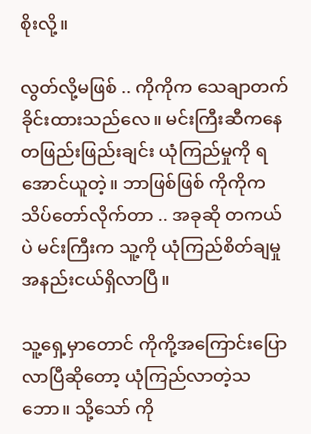စိုးလို့။

လွတ်လို့မဖြစ် .. ကိုကိုက သေချာတက်ခိုင်းထားသည်လေ။ မင်းကြီးဆီကနေ တဖြည်းဖြည်းချင်း ယုံကြည်မှုကို ရအောင်ယူတဲ့။ ဘာဖြစ်ဖြစ် ကိုကိုက သိပ်တော်လိုက်တာ .. အခုဆို တကယ်ပဲ မင်းကြီးက သူ့ကို ယုံကြည်စိတ်ချမှု အနည်းငယ်ရှိလာပြီ။

သူ့ရှေ့မှာတောင် ကိုကို့အကြောင်းပြောလာပြီဆိုတော့ ယုံကြည်လာတဲ့သဘော။ သို့သော် ကို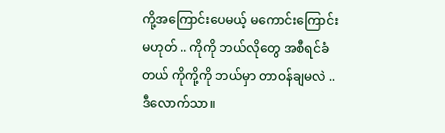ကို့အကြောင်းပေမယ့် မကောင်းကြောင်းမဟုတ် .. ကိုကို ဘယ်လိုတွေ အစီရင်ခံတယ် ကိုကို့ကို ဘယ်မှာ တာဝန်ချမလဲ .. ဒီလောက်သာ။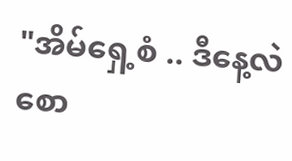"အိမ်ရှေ့စံ .. ဒီနေ့လဲ စော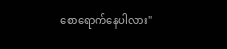စောရောက်နေပါလား"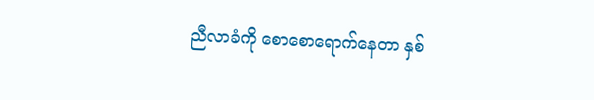ညီလာခံကို စောစောရောက်နေတာ နှစ်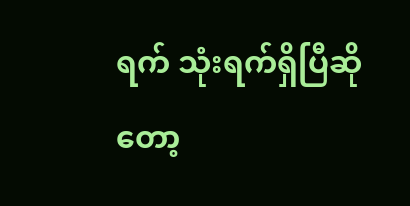ရက် သုံးရက်ရှိပြီဆိုတော့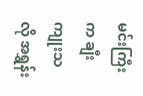မင်းကြီးက ချီးကျုးသလို အရွှန်း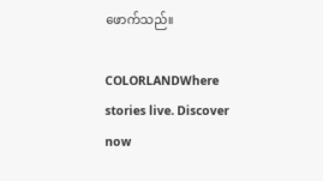ဖောက်သည်။

COLORLANDWhere stories live. Discover now